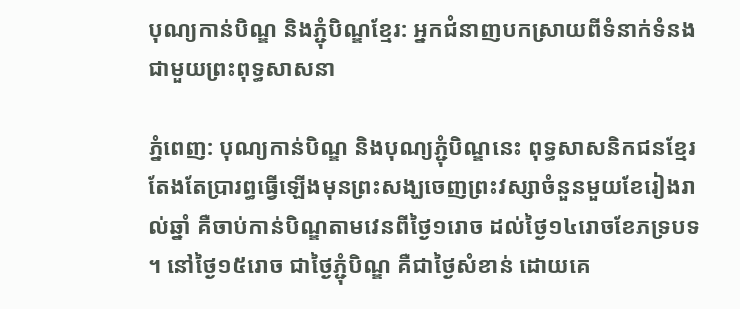បុណ្យកាន់បិណ្ឌ និងភ្ជុំបិណ្ឌខ្មែរ: អ្នកជំនាញបកស្រាយពីទំនាក់ទំនងជាមួយព្រះពុទ្ធសាសនា

ភ្នំពេញ: បុណ្យកាន់បិណ្ឌ និងបុណ្យភ្ជុំបិណ្ឌនេះ ពុទ្ធសាសនិកជនខ្មែរតែងតែប្រារព្ធធ្វើឡើងមុនព្រះសង្ឃចេញព្រះវស្សាចំនួនមួយខែរៀងរាល់ឆ្នាំ គឺចាប់កាន់បិណ្ឌតាមវេនពីថ្ងៃ១រោច ដល់ថ្ងៃ១៤រោចខែភទ្របទ។ នៅថ្ងៃ១៥រោច ជាថ្ងៃភ្ជុំបិណ្ឌ គឺជាថ្ងៃសំខាន់ ដោយគេ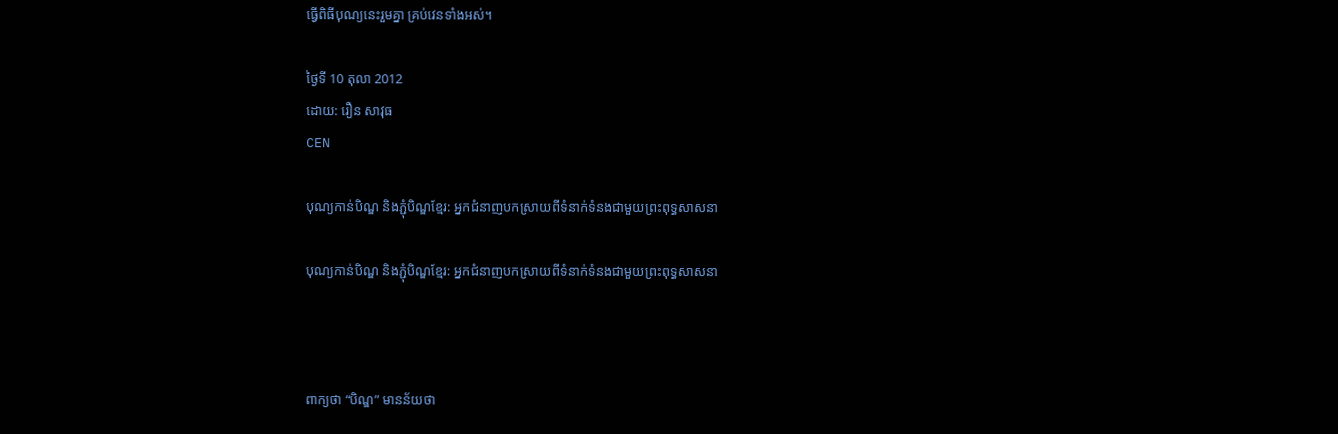ធ្វើពិធីបុណ្យនេះរួមគ្នា គ្រប់វេនទាំងអស់។

ថ្ងៃទី 10 តុលា 2012
ដោយ: រឿន សាវុធ
CEN

បុណ្យកាន់បិណ្ឌ និងភ្ជុំបិណ្ឌខ្មែរ: អ្នកជំនាញបកស្រាយពីទំនាក់ទំនងជាមួយព្រះពុទ្ធសាសនា

បុណ្យកាន់បិណ្ឌ និងភ្ជុំបិណ្ឌខ្មែរ: អ្នកជំនាញបកស្រាយពីទំនាក់ទំនងជាមួយព្រះពុទ្ធសាសនា



ពាក្យថា “បិណ្ឌ” មានន័យថា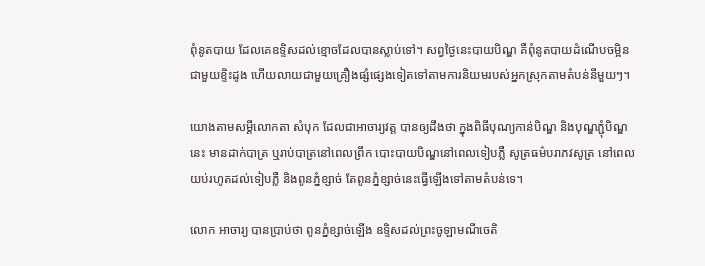ពុំនូតបាយ ដែលគេឧទ្ទិសដល់ខ្មោចដែលបានស្លាប់ទៅ។ សព្វថ្ងៃនេះបាយបិណ្ឌ គឺពុំនូតបាយដំណើបចម្អិនជាមួយខ្ទិះដូង ហើយលាយជាមួយគ្រឿងផ្សំផ្សេងទៀតទៅតាមការនិយមរបស់អ្នកស្រុកតាមតំបន់នីមួយៗ។

យោងតាមសម្តីលោកតា សំបុក ដែលជាអាចារ្យវត្ត បានឲ្យដឹងថា ក្នុងពិធីបុណ្យកាន់បិណ្ឌ និងបុណ្ឌភ្ជុំបិណ្ឌនេះ មានដាក់បាត្រ ឬរាប់បាត្រនៅពេលព្រឹក បោះបាយបិណ្ឌនៅពេលទៀបភ្លឺ សូត្រធម៌បរាភវសូត្រ នៅពេលយប់រហូតដល់ទៀបភ្លឺ និងពូនភ្នំខ្សាច់ តែពូនភ្នំខ្សាច់នេះធ្វើឡើងទៅតាមតំបន់ទេ។

លោក អាចារ្យ បានប្រាប់ថា ពូនភ្នំខ្សាច់ឡើង ឧទ្ទិសដល់ព្រះចូឡាមណីចេតិ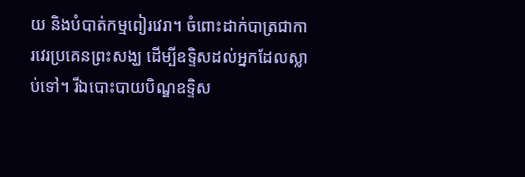យ និងបំបាត់កម្មពៀរវេរា។ ចំពោះដាក់បាត្រជាការវេរប្រគេនព្រះសង្ឃ ដើម្បីឧទ្ទិសដល់អ្នកដែលស្លាប់ទៅ។ រីឯបោះបាយបិណ្ឌឧទ្ទិស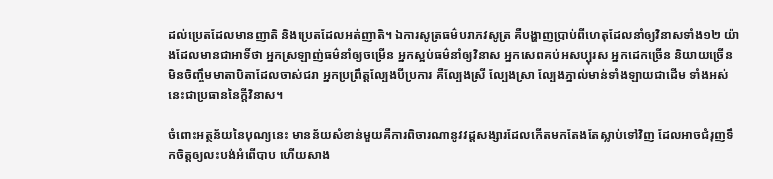ដល់ប្រេតដែលមានញាតិ និងប្រេតដែលអត់ញាតិ។ ឯការសូត្រធម៌បរាភវសូត្រ គឺបង្ហាញប្រាប់ពីហេតុដែលនាំឲ្យវិនាសទាំង១២ យ៉ាងដែលមានជាអាទិ៍ថា អ្នកស្រឡាញ់ធម៌នាំឲ្យចម្រើន អ្នកស្អប់ធម៌នាំឲ្យវិនាស អ្នកសេពគប់អសប្បុរស អ្នកដេកច្រើន និយាយច្រើន មិនចិញ្ចឹមមាតាបិតាដែលចាស់ជរា អ្នកប្រព្រឹត្តល្បែងបីប្រការ គឺល្បែងស្រី ល្បែងស្រា ល្បែងភ្នាល់មាន់ទាំងឡាយជាដើម ទាំងអស់នេះជាប្រធាននៃក្តីវិនាស។

ចំពោះអត្ថន័យនៃបុណ្យនេះ មានន័យសំខាន់មួយគឺការពិចារណានូវវដ្តសង្សារដែលកើតមកតែងតែស្លាប់ទៅវិញ ដែលអាចជំរុញទឹកចិត្តឲ្យលះបង់អំពើបាប ហើយសាង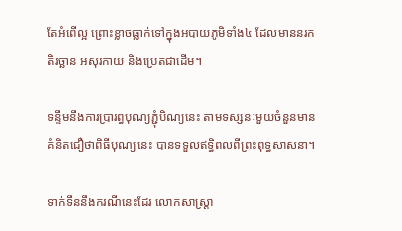តែអំពើល្អ ព្រោះខ្លាចធ្លាក់ទៅក្នុងអបាយភូមិទាំង៤ ដែលមាននរក តិរច្ឆាន អសុរកាយ និងប្រេតជាដើម។

ទន្ទឹមនឹងការប្រារព្ធបុណ្យភ្ជុំបិណ្យនេះ តាមទស្សនៈមួយចំនួនមានគំនិតជឿថាពិធីបុណ្យនេះ បានទទួលឥទ្ធិពលពីព្រះពុទ្ធសាសនា។

ទាក់ទឹននឹងករណីនេះដែរ លោកសាស្ត្រា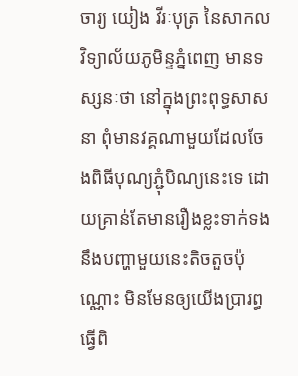ចារ្យ យៀង វីរៈបុត្រ នៃសាកលវិទ្យាល័យភូមិន្ទភ្នំពេញ មានទស្សនៈថា នៅក្នុងព្រះពុទ្ធសាសនា ពុំមានវគ្គណាមួយដែលចែងពិធីបុណ្យភ្ជុំបិណ្យនេះទេ ដោយគ្រាន់តែមានរឿងខ្លះទាក់ទងនឹងបញ្ហាមួយនេះតិចតួចប៉ុណ្ណោះ មិនមែនឲ្យយើងប្រារព្ធធ្វើពិ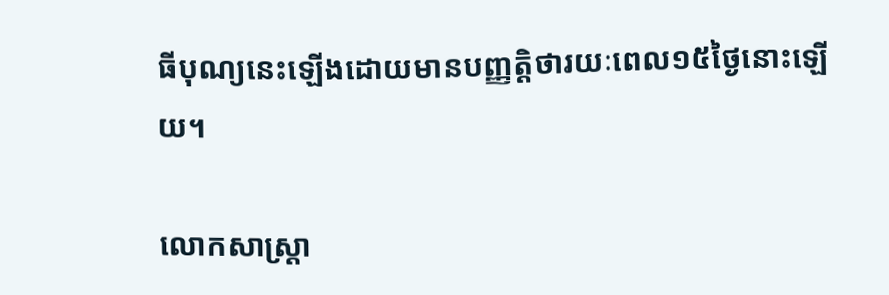ធីបុណ្យនេះឡើងដោយមានបញ្ញត្តិថារយៈពេល១៥ថ្ងៃនោះឡើយ។

លោកសាស្ត្រា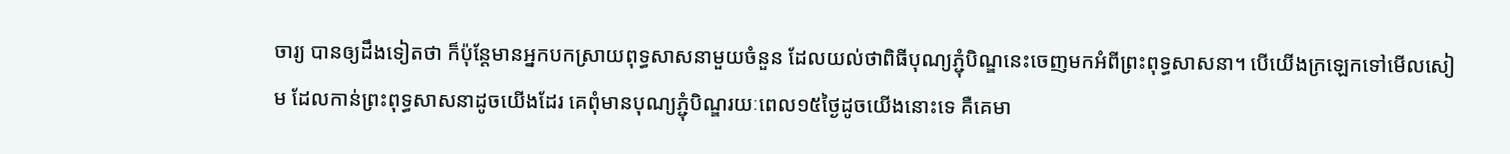ចារ្យ បានឲ្យដឹងទៀតថា ក៏ប៉ុន្តែមានអ្នកបកស្រាយពុទ្ធសាសនាមួយចំនួន ដែលយល់ថាពិធីបុណ្យភ្ជុំបិណ្ឌនេះចេញមកអំពីព្រះពុទ្ធសាសនា។ បើយើងក្រឡេកទៅមើលសៀម ដែលកាន់ព្រះពុទ្ធសាសនាដូចយើងដែរ គេពុំមានបុណ្យភ្ជុំបិណ្ឌរយៈពេល១៥ថ្ងៃដូចយើងនោះទេ គឺគេមា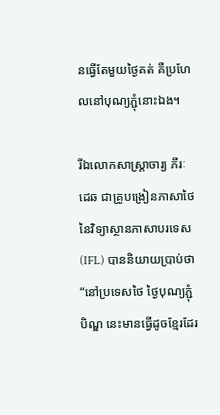នធ្វើតែមួយថ្ងៃគត់ គឺប្រហែលនៅបុណ្យភ្ជុំនោះឯង។

រីឯលោកសាស្ត្រាចារ្យ ភីរៈដេឆ ជាគ្រូបង្រៀនភាសាថៃ នៃវិទ្យាស្ថានភាសាបរទេស(IFL) បាននិយាយប្រាប់ថា “នៅប្រទេសថៃ ថ្ងៃបុណ្យភ្ជុំបិណ្ឌ នេះមានធ្វើដូចខ្មែរដែរ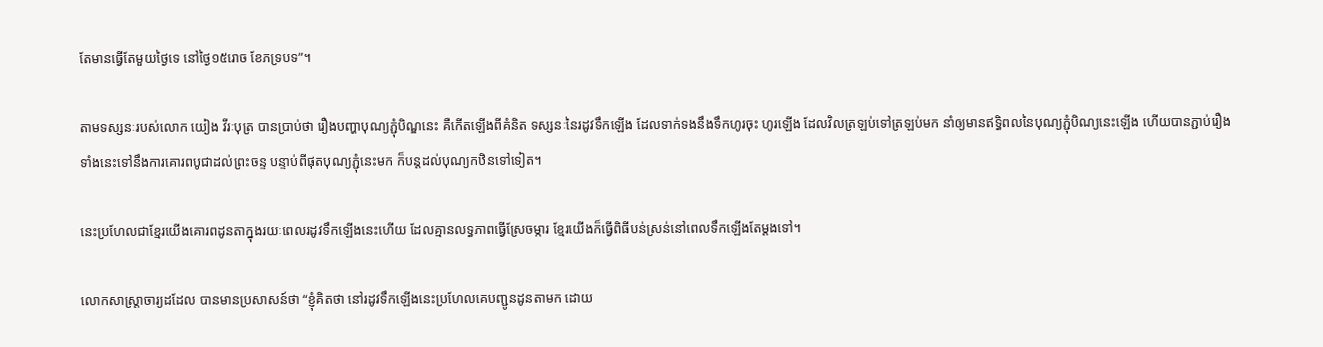តែមានធ្វើតែមួយថ្ងៃទេ នៅថ្ងៃ១៥រោច ខែភទ្របទ”។

តាមទស្សនៈរបស់លោក យៀង វីរៈបុត្រ បានប្រាប់ថា រឿងបញ្ហាបុណ្យភ្ជុំបិណ្ឌនេះ គឺកើតឡើងពីគំនិត ទស្សនៈនៃរដូវទឹកឡើង ដែលទាក់ទងនឹងទឹកហូរចុះ ហូរឡើង ដែលវិលត្រឡប់ទៅត្រឡប់មក នាំឲ្យមានឥទ្ធិពលនៃបុណ្យភ្ជុំបិណ្យនេះឡើង ហើយបានភ្ជាប់រឿងទាំងនេះទៅនឹងការគោរពបូជាដល់ព្រះចន្ទ បន្ទាប់ពីផុតបុណ្យភ្ជុំនេះមក ក៏បន្តដល់បុណ្យកឋិនទៅទៀត។

នេះប្រហែលជាខ្មែរយើងគោរពដូនតាក្នុងរយៈពេលរដូវទឹកឡើងនេះហើយ ដែលគ្មានលទ្ធភាពធ្វើស្រែចម្ការ ខ្មែរយើងក៏ធ្វើពិធីបន់ស្រន់នៅពេលទឹកឡើងតែម្តងទៅ។

លោកសាស្ត្រាចារ្យដដែល បានមានប្រសាសន៍ថា “ខ្ញុំគិតថា នៅរដូវទឹកឡើងនេះប្រហែលគេបញ្ជូនដូនតាមក ដោយ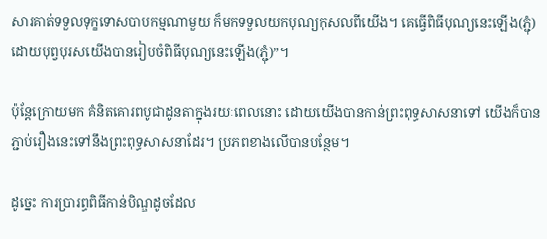សារគាត់ទទួលទុក្ខទោសបាបកម្មណាមួយ ក៏មកទទួលយកបុណ្យកុសលពីយើង។ គេធ្វើពិធីបុណ្យនេះឡើង(ភ្ជុំ) ដោយបុព្វបុរសយើងបានរៀបចំពិធីបុណ្យនេះឡើង(ភ្ជុំ)”។

ប៉ុន្តែក្រោយមក គំនិតគោរពបូជាដូនតាក្នុងរយៈពេលនោះ ដោយយើងបានកាន់ព្រះពុទ្ធសាសនាទៅ យើងក៏បានភ្ជាប់រឿងនេះទៅនឹងព្រះពុទ្ធសាសនាដែរ។ ប្រភពខាងលើបានបន្ថែម។

ដូច្នេះ ការប្រារព្ធពិធីកាន់បិណ្ឌដូចដែល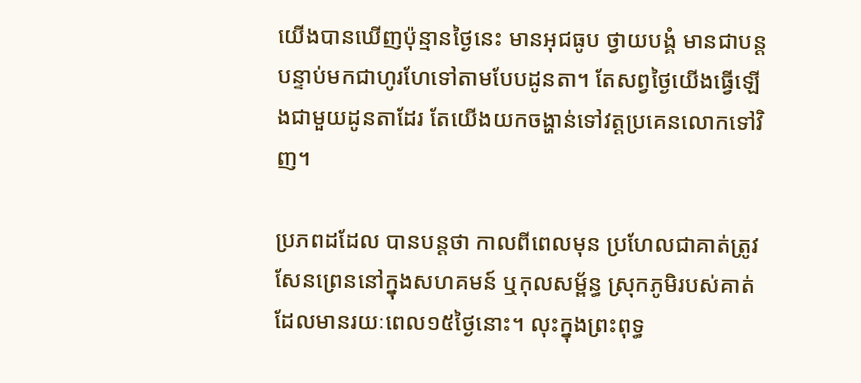យើងបានឃើញប៉ុន្មានថ្ងៃនេះ មានអុជធូប ថ្វាយបង្គំ មានជាបន្តបន្ទាប់មកជាហូរហែទៅតាមបែបដូនតា។ តែសព្វថ្ងៃយើងធ្វើឡើងជាមួយដូនតាដែរ តែយើងយកចង្ហាន់ទៅវត្តប្រគេនលោកទៅវិញ។

ប្រភពដដែល បានបន្តថា កាលពីពេលមុន ប្រហែលជាគាត់ត្រូវសែនព្រេននៅក្នុងសហគមន៍ ឬកុលសម្ព័ន្ធ ស្រុកភូមិរបស់គាត់ ដែលមានរយៈពេល១៥ថ្ងៃនោះ។ លុះក្នុងព្រះពុទ្ធ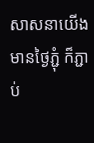សាសនាយើងមានថ្ងៃភ្ជុំ ក៏ភ្ជាប់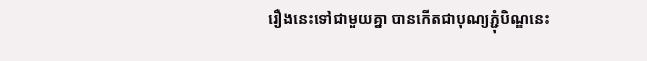រឿងនេះទៅជាមួយគ្នា បានកើតជាបុណ្យភ្ជុំបិណ្ឌនេះ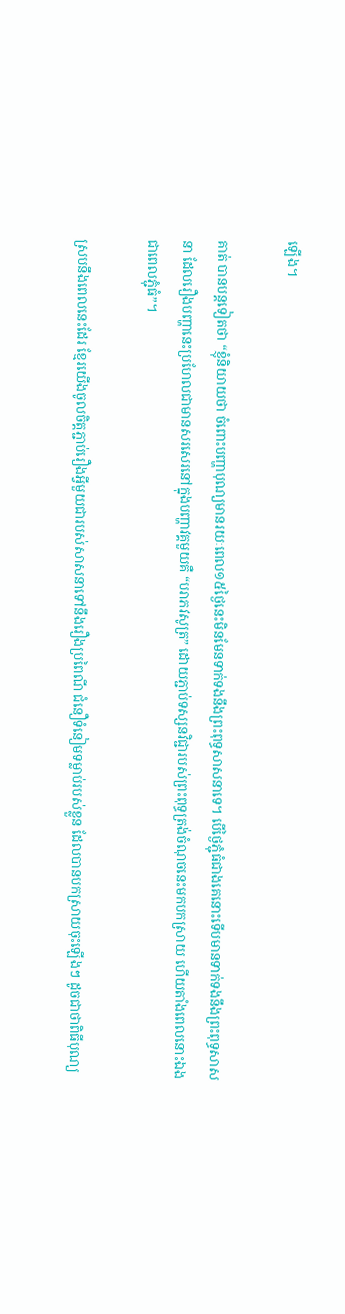ឡើង។

គាត់ បានបន្តទៀតថា “ខ្ញុំនិយាយថា ចំពោះបញ្ហាបុណ្យមានរយៈពេល១៥ថ្ងៃនេះមិនមែនទាក់ទងនឹងព្រះពុទ្ធសាសនាទេ។ បើថ្ងៃភ្ជុំធំជាងគេនោះទើបមានទាក់ទងនឹងព្រះពុទ្ធសាសនា ដែលរឿងបញ្ហានេះប្រហែលជាមានសរសេរនៅក្នុងបញ្ហាវគ្គមួយគឺ “បរាភវសូត្រ” ដោយភ្ជាប់ទស្សនវិជ្ជារបស់ព្រះពុទ្ធត្រង់ចំណុចនេះមកបកស្រាយ ហើយតាំងពេលនោះឯងជាពេលភ្ជុំធំ”។

ស្របនឹងពេលនេះដែរ ខ្មែរយើងចូលចិត្តភ្ជាប់រឿងអ្វីមួយជារបស់សាសនាទៅនឹងរឿងប្រពៃណី ជំនឿទំនៀមទម្លាប់របស់ខ្លួន ដែលបានបកស្រាយចុះឡើងៗ ដូចជាថាពិធីបុណ្យ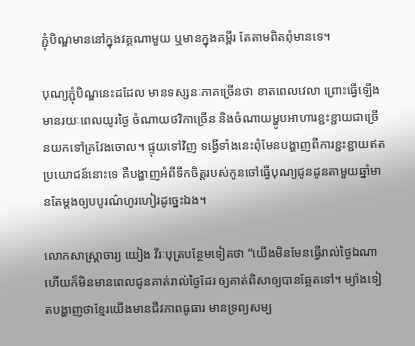ភ្ជុំបិណ្ឌមាននៅក្នុងវគ្គណាមួយ ឬមានក្នុងគម្ពីរ តែតាមពិតពុំមានទេ។

បុណ្យភ្ជុំបិណ្ឌនេះដដែល មានទស្សនៈភាគច្រើនថា ខាតពេលវេលា ព្រោះធ្វើឡើងមានរយៈពេលយូរថ្ងៃ ចំណាយថវិកាច្រើន និងចំណាយម្ហូបអាហារខ្ជះខ្ជាយជាច្រើនយកទៅគ្រវែងចោល។ ផ្ទុយទៅវិញ ទង្វើទាំងនេះពុំមែនបង្ហាញពីការខ្ជះខ្ជាយឥតប្រយោជន៍នោះទេ គឺបង្ហាញអំពីទឹកចិត្តរបស់កូនចៅធ្វើបុណ្យជូនដូនតាមួយឆ្នាំមានតែម្តងឲ្យបបូរណ៌ហូរហៀរដូច្នេះឯង។

លោកសាស្ត្រាចារ្យ យៀង វីរៈបុត្របន្ថែមទៀតថា “យើងមិនមែនធ្វើរាល់ថ្ងៃឯណា ហើយក៏មិនមានពេលជូនគាត់រាល់ថ្ងៃដែរ ឲ្យគាត់ពិសាឲ្យបានឆ្អែតទៅ។ ម្យ៉ាងទៀតបង្ហាញថាខ្មែរយើងមានជីវភាពធូធារ មានទ្រព្យសម្ប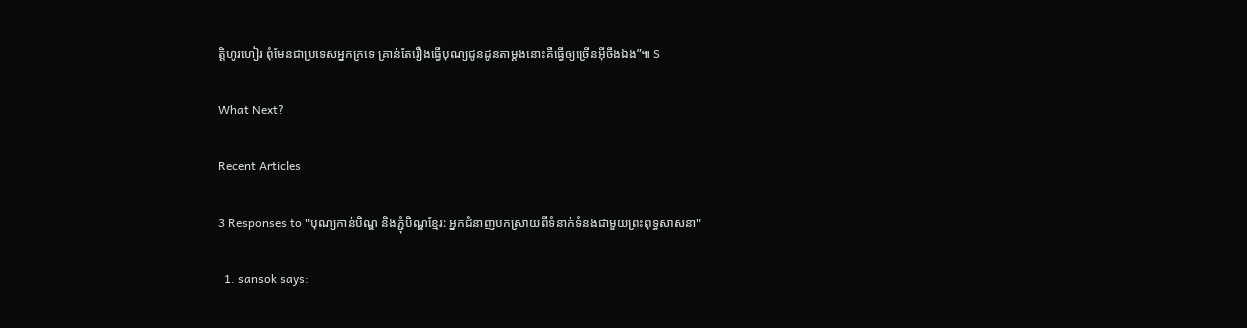ត្តិហូរហៀរ ពុំមែនជាប្រទេសអ្នកក្រទេ គ្រាន់តែរឿងធ្វើបុណ្យជូនដូនតាម្តងនោះគឺធ្វើឲ្យច្រើនអ៊ីចឹងឯង”៕ S

What Next?

Recent Articles

3 Responses to "បុណ្យកាន់បិណ្ឌ និងភ្ជុំបិណ្ឌខ្មែរ: អ្នកជំនាញបកស្រាយពីទំនាក់ទំនងជាមួយព្រះពុទ្ធសាសនា"

  1. sansok says: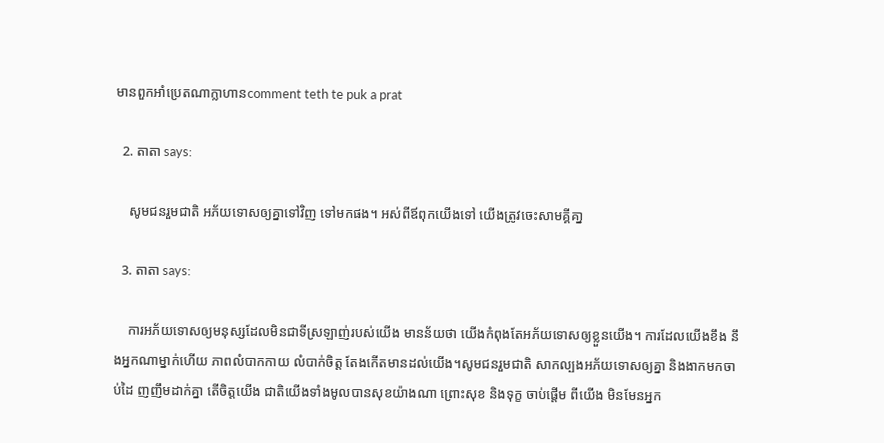មានពួកអាំប្រេតណាក្លាហានcomment teth te puk a prat

  2. តាតា says:

    សូមជនរួមជាតិ អភ័យទោសឲ្យគ្នាទៅវិញ ទៅមកផង។ អស់ពីឪពុកយើងទៅ យើងត្រូវចេះសាមគ្គីគា្ន

  3. តាតា says:

    ការអភ័យទោសឲ្យមនុស្សដែលមិនជាទីស្រឡាញ់របស់យើង មានន័យថា យើងកំពុងតែអភ័យទោសឲ្យខ្លួនយើង។ ការដែលយើងខឹង នឹងអ្នកណាម្នាក់ហើយ ភាពលំបាកកាយ លំបាក់ចិត្ត តែងកើតមានដល់យើង។សូមជនរួមជាតិ សាកល្បងអភ័យទោសឲ្យគ្នា និងងាកមកចាប់ដៃ ញញឹមដាក់គ្នា តើចិត្តយើង ជាតិយើងទាំងមូលបានសុខយ៉ាងណា ព្រោះសុខ និងទុក្ខ ចាប់ផ្តើម ពីយើង មិនមែនអ្នក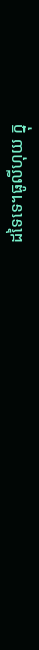ដទៃទេ។ធូលីហុយ ក្នុ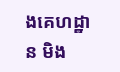ងគេហដ្ឋាន មិង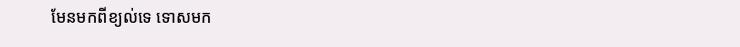មែនមកពីខ្យល់ទេ ទោសមក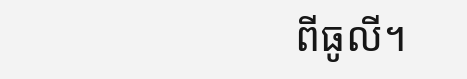ពីធូលី។